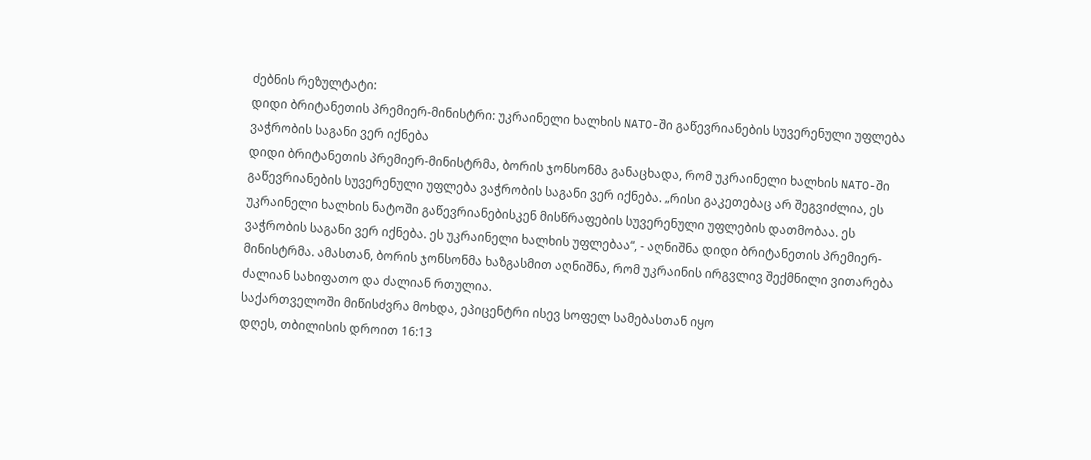ძებნის რეზულტატი:
დიდი ბრიტანეთის პრემიერ-მინისტრი: უკრაინელი ხალხის NATO-ში გაწევრიანების სუვერენული უფლება ვაჭრობის საგანი ვერ იქნება
დიდი ბრიტანეთის პრემიერ-მინისტრმა, ბორის ჯონსონმა განაცხადა, რომ უკრაინელი ხალხის NATO-ში გაწევრიანების სუვერენული უფლება ვაჭრობის საგანი ვერ იქნება. „რისი გაკეთებაც არ შეგვიძლია, ეს უკრაინელი ხალხის ნატოში გაწევრიანებისკენ მისწრაფების სუვერენული უფლების დათმობაა. ეს ვაჭრობის საგანი ვერ იქნება. ეს უკრაინელი ხალხის უფლებაა“, - აღნიშნა დიდი ბრიტანეთის პრემიერ-მინისტრმა. ამასთან, ბორის ჯონსონმა ხაზგასმით აღნიშნა, რომ უკრაინის ირგვლივ შექმნილი ვითარება ძალიან სახიფათო და ძალიან რთულია.
საქართველოში მიწისძვრა მოხდა, ეპიცენტრი ისევ სოფელ სამებასთან იყო
დღეს, თბილისის დროით 16:13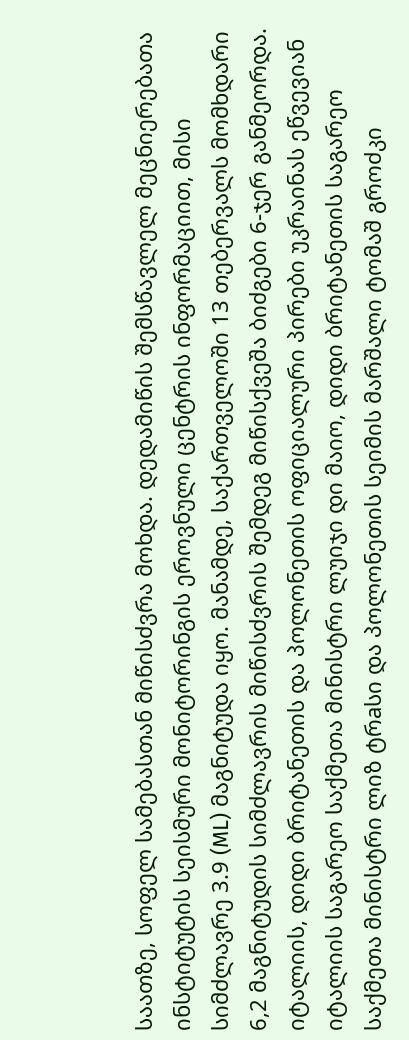საათზე, სოფელ სამებასთან მიწისძვრა მოხდა. დედამიწის შემსწავლელ მეცნიერებათა ინსტიტუტის სეისმური მონიტორინგის ეროვნული ცენტრის ინფორმაციით, მისი სიმძლავრე 3.9 (ML) მაგნიტუდა იყო. მანამდე, საქართველოში 13 თებერვალს მომხდარი 6,2 მაგნიტუდის სიმძლავრის მიწისძვრის შემდეგ მიწისქვეშა ბიძგები 6-ჯერ განმეორდა.
იტალიის, დიდი ბრიტანეთის და პოლონეთის ოფიციალური პირები უკრაინას ეწვევიან
იტალიის საგარეო საქმეთა მინისტრი ლუიჯი დი მაიო, დიდი ბრიტანეთის საგარეო საქმეთა მინისტრი ლიზ ტრaსი და პოლონეთის სეიმის მარშალი ტომაშ გროძკი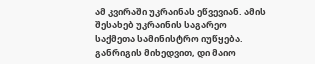ამ კვირაში უკრაინას ეწვევიან. ამის შესახებ უკრაინის საგარეო საქმეთა სამინისტრო იუწყება. განრიგის მიხედვით, დი მაიო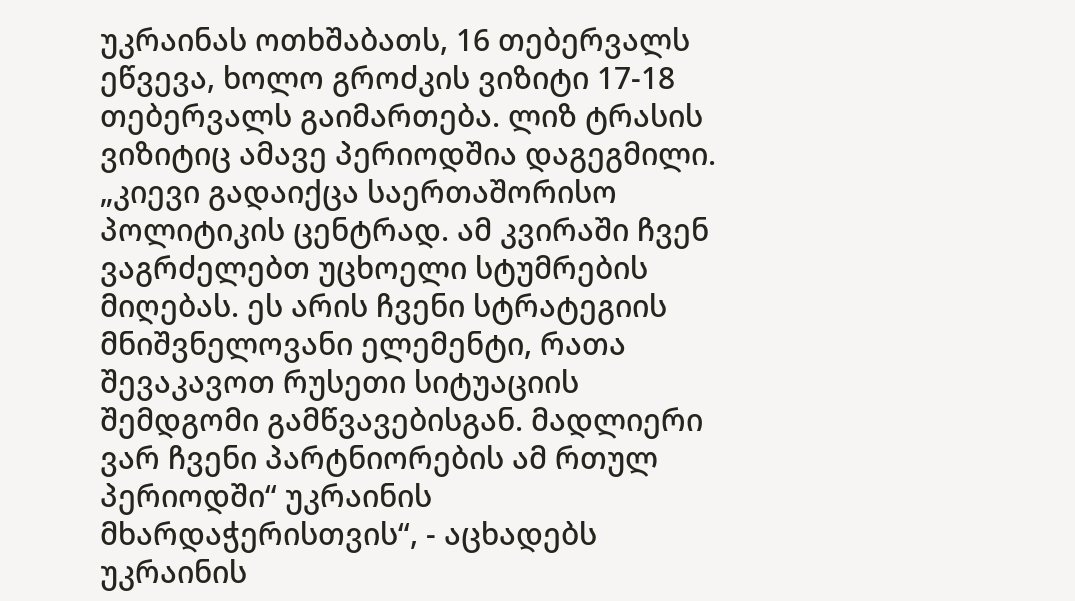უკრაინას ოთხშაბათს, 16 თებერვალს ეწვევა, ხოლო გროძკის ვიზიტი 17-18 თებერვალს გაიმართება. ლიზ ტრასის ვიზიტიც ამავე პერიოდშია დაგეგმილი. „კიევი გადაიქცა საერთაშორისო პოლიტიკის ცენტრად. ამ კვირაში ჩვენ ვაგრძელებთ უცხოელი სტუმრების მიღებას. ეს არის ჩვენი სტრატეგიის მნიშვნელოვანი ელემენტი, რათა შევაკავოთ რუსეთი სიტუაციის შემდგომი გამწვავებისგან. მადლიერი ვარ ჩვენი პარტნიორების ამ რთულ პერიოდში“ უკრაინის მხარდაჭერისთვის“, - აცხადებს უკრაინის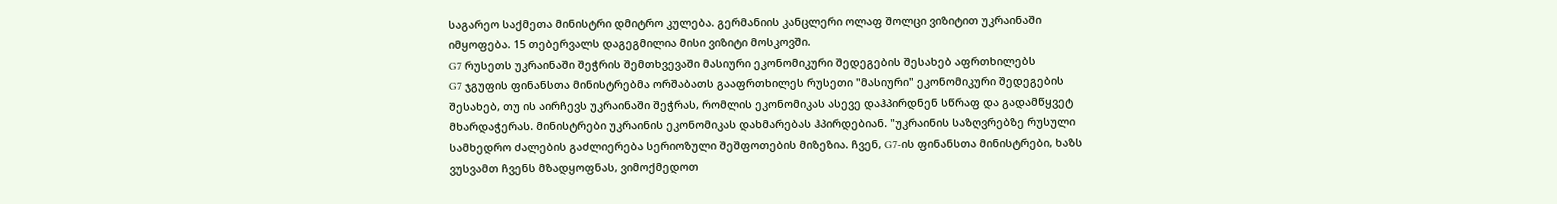საგარეო საქმეთა მინისტრი დმიტრო კულება. გერმანიის კანცლერი ოლაფ შოლცი ვიზიტით უკრაინაში იმყოფება. 15 თებერვალს დაგეგმილია მისი ვიზიტი მოსკოვში.
G7 რუსეთს უკრაინაში შეჭრის შემთხვევაში მასიური ეკონომიკური შედეგების შესახებ აფრთხილებს
G7 ჯგუფის ფინანსთა მინისტრებმა ორშაბათს გააფრთხილეს რუსეთი "მასიური" ეკონომიკური შედეგების შესახებ, თუ ის აირჩევს უკრაინაში შეჭრას, რომლის ეკონომიკას ასევე დაჰპირდნენ სწრაფ და გადამწყვეტ მხარდაჭერას. მინისტრები უკრაინის ეკონომიკას დახმარებას ჰპირდებიან. "უკრაინის საზღვრებზე რუსული სამხედრო ძალების გაძლიერება სერიოზული შეშფოთების მიზეზია. ჩვენ, G7-ის ფინანსთა მინისტრები, ხაზს ვუსვამთ ჩვენს მზადყოფნას, ვიმოქმედოთ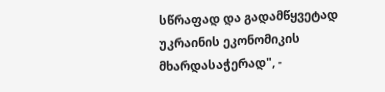სწრაფად და გადამწყვეტად უკრაინის ეკონომიკის მხარდასაჭერად", -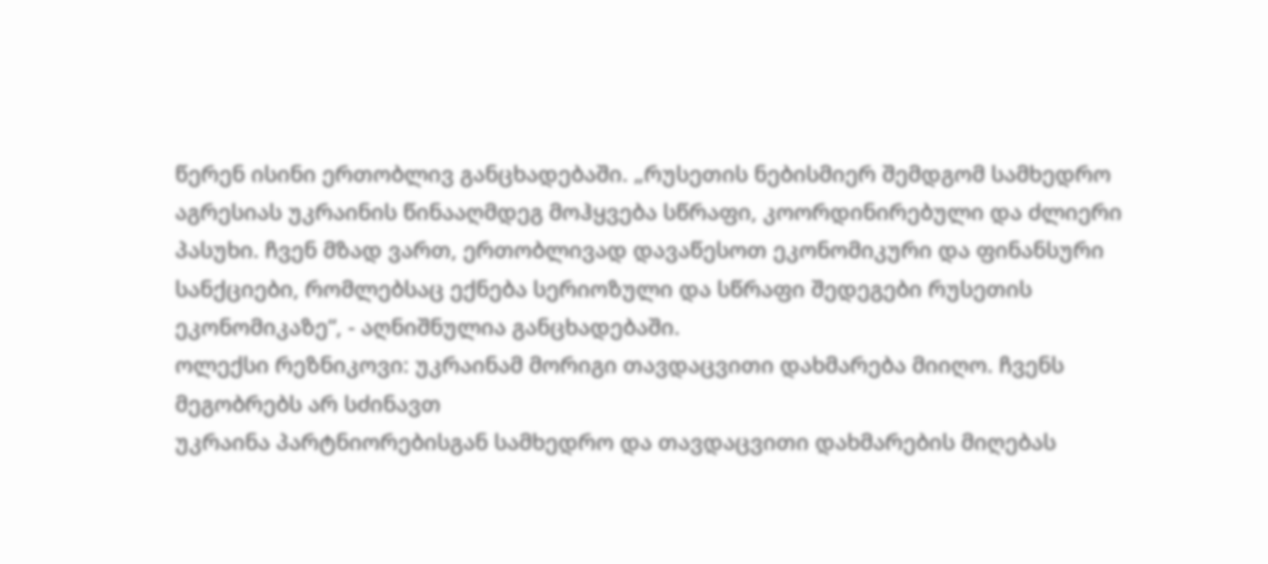წერენ ისინი ერთობლივ განცხადებაში. „რუსეთის ნებისმიერ შემდგომ სამხედრო აგრესიას უკრაინის წინააღმდეგ მოჰყვება სწრაფი, კოორდინირებული და ძლიერი პასუხი. ჩვენ მზად ვართ, ერთობლივად დავაწესოთ ეკონომიკური და ფინანსური სანქციები, რომლებსაც ექნება სერიოზული და სწრაფი შედეგები რუსეთის ეკონომიკაზე“, - აღნიშნულია განცხადებაში.
ოლექსი რეზნიკოვი: უკრაინამ მორიგი თავდაცვითი დახმარება მიიღო. ჩვენს მეგობრებს არ სძინავთ
უკრაინა პარტნიორებისგან სამხედრო და თავდაცვითი დახმარების მიღებას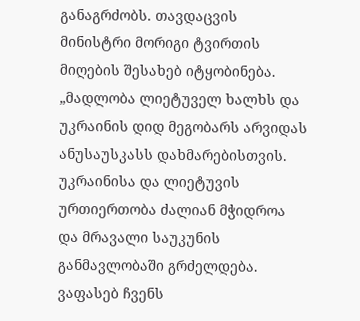განაგრძობს. თავდაცვის მინისტრი მორიგი ტვირთის მიღების შესახებ იტყობინება. „მადლობა ლიეტუველ ხალხს და უკრაინის დიდ მეგობარს არვიდას ანუსაუსკასს დახმარებისთვის. უკრაინისა და ლიეტუვის ურთიერთობა ძალიან მჭიდროა და მრავალი საუკუნის განმავლობაში გრძელდება. ვაფასებ ჩვენს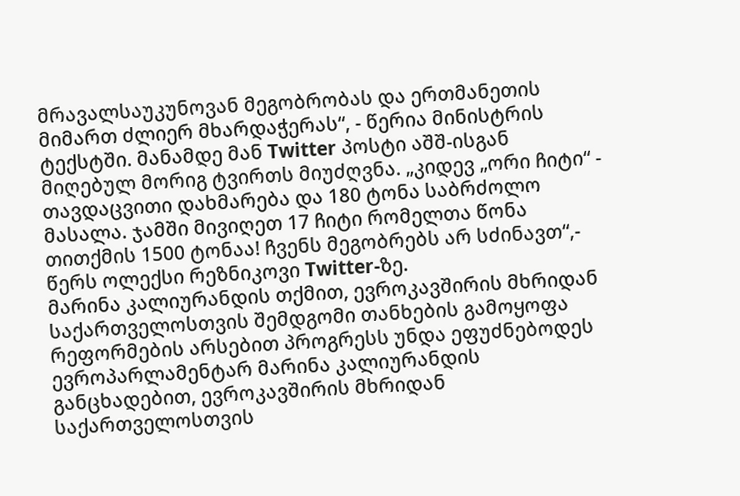მრავალსაუკუნოვან მეგობრობას და ერთმანეთის მიმართ ძლიერ მხარდაჭერას“, - წერია მინისტრის ტექსტში. მანამდე მან Twitter პოსტი აშშ-ისგან მიღებულ მორიგ ტვირთს მიუძღვნა. „კიდევ „ორი ჩიტი“ - თავდაცვითი დახმარება და 180 ტონა საბრძოლო მასალა. ჯამში მივიღეთ 17 ჩიტი რომელთა წონა თითქმის 1500 ტონაა! ჩვენს მეგობრებს არ სძინავთ“,- წერს ოლექსი რეზნიკოვი Twitter-ზე.
მარინა კალიურანდის თქმით, ევროკავშირის მხრიდან საქართველოსთვის შემდგომი თანხების გამოყოფა რეფორმების არსებით პროგრესს უნდა ეფუძნებოდეს
ევროპარლამენტარ მარინა კალიურანდის განცხადებით, ევროკავშირის მხრიდან საქართველოსთვის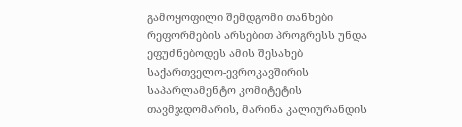გამოყოფილი შემდგომი თანხები რეფორმების არსებით პროგრესს უნდა ეფუძნებოდეს ამის შესახებ საქართველო-ევროკავშირის საპარლამენტო კომიტეტის თავმჯდომარის, მარინა კალიურანდის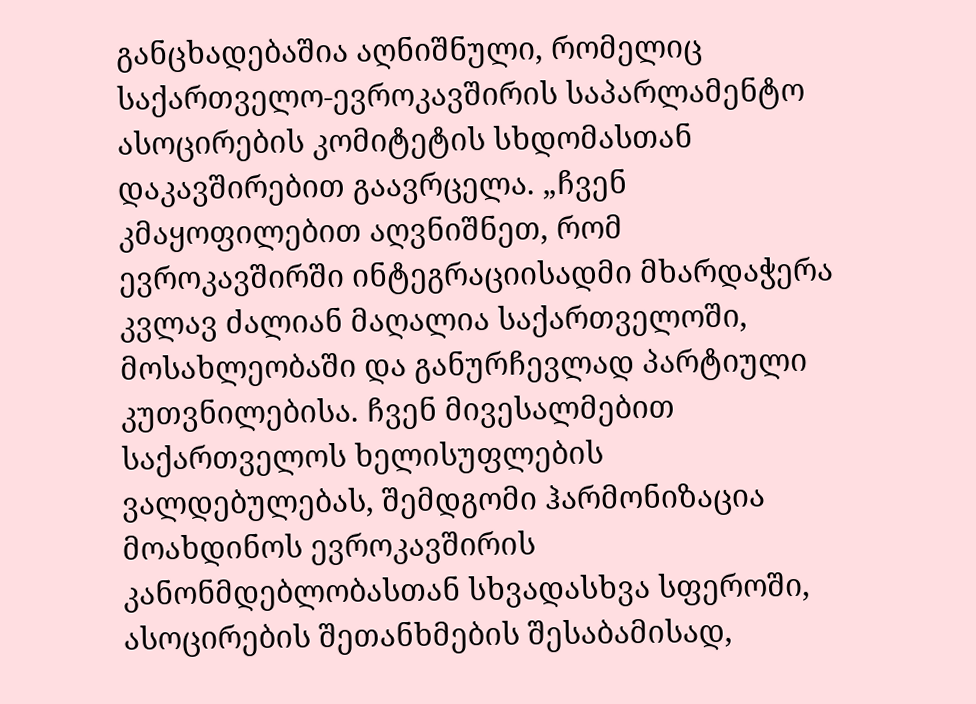განცხადებაშია აღნიშნული, რომელიც საქართველო-ევროკავშირის საპარლამენტო ასოცირების კომიტეტის სხდომასთან დაკავშირებით გაავრცელა. „ჩვენ კმაყოფილებით აღვნიშნეთ, რომ ევროკავშირში ინტეგრაციისადმი მხარდაჭერა კვლავ ძალიან მაღალია საქართველოში, მოსახლეობაში და განურჩევლად პარტიული კუთვნილებისა. ჩვენ მივესალმებით საქართველოს ხელისუფლების ვალდებულებას, შემდგომი ჰარმონიზაცია მოახდინოს ევროკავშირის კანონმდებლობასთან სხვადასხვა სფეროში, ასოცირების შეთანხმების შესაბამისად,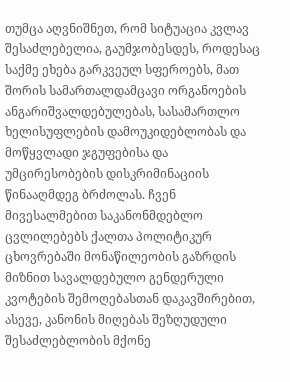თუმცა აღვნიშნეთ, რომ სიტუაცია კვლავ შესაძლებელია, გაუმჯობესდეს, როდესაც საქმე ეხება გარკვეულ სფეროებს, მათ შორის სამართალდამცავი ორგანოების ანგარიშვალდებულებას, სასამართლო ხელისუფლების დამოუკიდებლობას და მოწყვლადი ჯგუფებისა და უმცირესობების დისკრიმინაციის წინააღმდეგ ბრძოლას. ჩვენ მივესალმებით საკანონმდებლო ცვლილებებს ქალთა პოლიტიკურ ცხოვრებაში მონაწილეობის გაზრდის მიზნით სავალდებულო გენდერული კვოტების შემოღებასთან დაკავშირებით, ასევე, კანონის მიღებას შეზღუდული შესაძლებლობის მქონე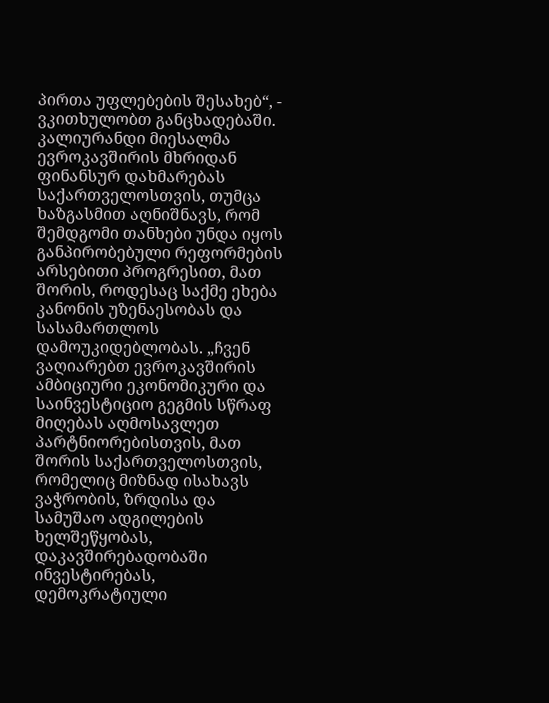პირთა უფლებების შესახებ“, - ვკითხულობთ განცხადებაში. კალიურანდი მიესალმა ევროკავშირის მხრიდან ფინანსურ დახმარებას საქართველოსთვის, თუმცა ხაზგასმით აღნიშნავს, რომ შემდგომი თანხები უნდა იყოს განპირობებული რეფორმების არსებითი პროგრესით, მათ შორის, როდესაც საქმე ეხება კანონის უზენაესობას და სასამართლოს დამოუკიდებლობას. „ჩვენ ვაღიარებთ ევროკავშირის ამბიციური ეკონომიკური და საინვესტიციო გეგმის სწრაფ მიღებას აღმოსავლეთ პარტნიორებისთვის, მათ შორის საქართველოსთვის, რომელიც მიზნად ისახავს ვაჭრობის, ზრდისა და სამუშაო ადგილების ხელშეწყობას, დაკავშირებადობაში ინვესტირებას, დემოკრატიული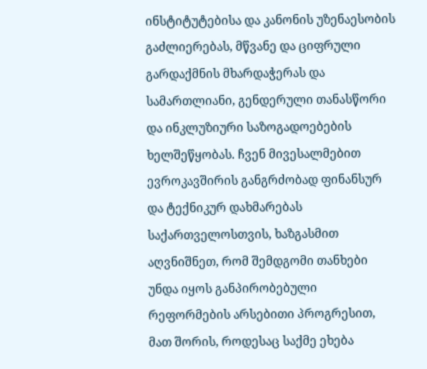ინსტიტუტებისა და კანონის უზენაესობის გაძლიერებას, მწვანე და ციფრული გარდაქმნის მხარდაჭერას და სამართლიანი, გენდერული თანასწორი და ინკლუზიური საზოგადოებების ხელშეწყობას. ჩვენ მივესალმებით ევროკავშირის განგრძობად ფინანსურ და ტექნიკურ დახმარებას საქართველოსთვის, ხაზგასმით აღვნიშნეთ, რომ შემდგომი თანხები უნდა იყოს განპირობებული რეფორმების არსებითი პროგრესით, მათ შორის, როდესაც საქმე ეხება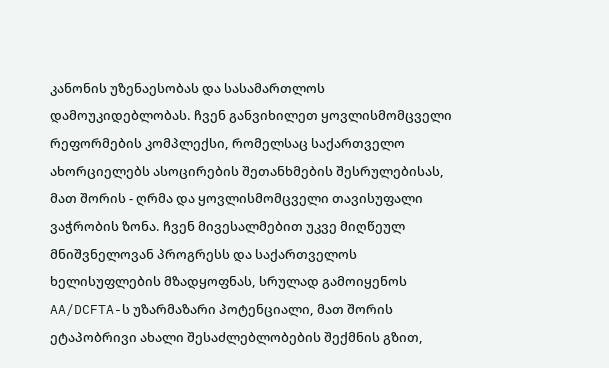კანონის უზენაესობას და სასამართლოს დამოუკიდებლობას. ჩვენ განვიხილეთ ყოვლისმომცველი რეფორმების კომპლექსი, რომელსაც საქართველო ახორციელებს ასოცირების შეთანხმების შესრულებისას, მათ შორის - ღრმა და ყოვლისმომცველი თავისუფალი ვაჭრობის ზონა. ჩვენ მივესალმებით უკვე მიღწეულ მნიშვნელოვან პროგრესს და საქართველოს ხელისუფლების მზადყოფნას, სრულად გამოიყენოს AA/DCFTA-ს უზარმაზარი პოტენციალი, მათ შორის ეტაპობრივი ახალი შესაძლებლობების შექმნის გზით,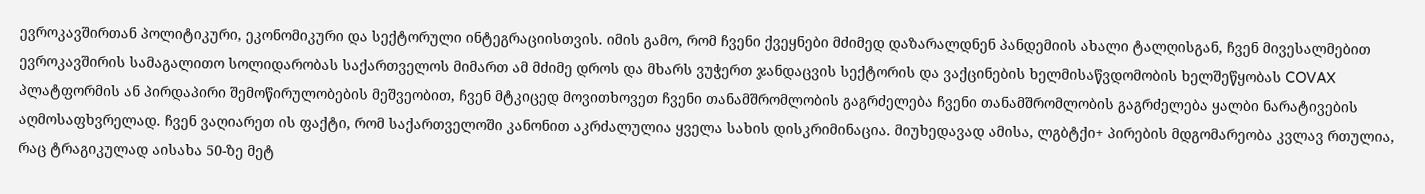ევროკავშირთან პოლიტიკური, ეკონომიკური და სექტორული ინტეგრაციისთვის. იმის გამო, რომ ჩვენი ქვეყნები მძიმედ დაზარალდნენ პანდემიის ახალი ტალღისგან, ჩვენ მივესალმებით ევროკავშირის სამაგალითო სოლიდარობას საქართველოს მიმართ ამ მძიმე დროს და მხარს ვუჭერთ ჯანდაცვის სექტორის და ვაქცინების ხელმისაწვდომობის ხელშეწყობას COVAX პლატფორმის ან პირდაპირი შემოწირულობების მეშვეობით, ჩვენ მტკიცედ მოვითხოვეთ ჩვენი თანამშრომლობის გაგრძელება ჩვენი თანამშრომლობის გაგრძელება ყალბი ნარატივების აღმოსაფხვრელად. ჩვენ ვაღიარეთ ის ფაქტი, რომ საქართველოში კანონით აკრძალულია ყველა სახის დისკრიმინაცია. მიუხედავად ამისა, ლგბტქი+ პირების მდგომარეობა კვლავ რთულია, რაც ტრაგიკულად აისახა 50-ზე მეტ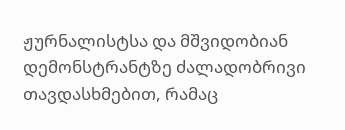ჟურნალისტსა და მშვიდობიან დემონსტრანტზე ძალადობრივი თავდასხმებით, რამაც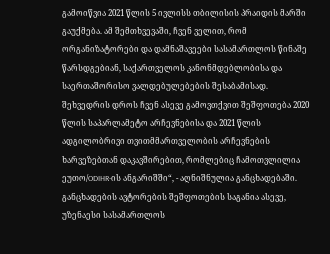გამოიწვია 2021 წლის 5 ივლისს თბილისის პრაიდის მარში გაუქმება. ამ შემთხვევაში, ჩვენ ველით, რომ ორგანიზატორები და დამნაშავეები სასამართლოს წინაშე წარსდგებიან, საქართველოს კანონმდებლობისა და საერთაშორისო ვალდებულებების შესაბამისად. შეხვედრის დროს ჩვენ ასევე გამოვთქვით შეშფოთება 2020 წლის საპარლამეტო არჩევნებისა და 2021 წლის ადგილობრივი თვითმმართველობის არჩევნების ხარვეზებთან დაკავშირებით, რომლებიც ჩამოთვლილია ეუთო/ODIHR-ის ანგარიშში“, - აღნიშნულია განცხადებაში. განცხადების ავტორების შეშფოთების საგანია ასევე, უზენაესი სასამართლოს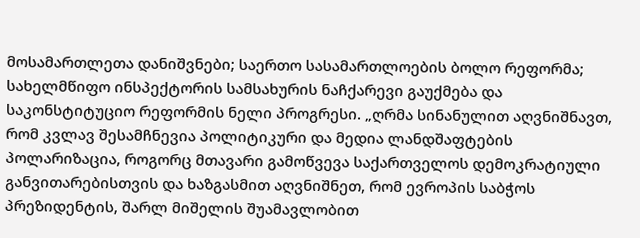მოსამართლეთა დანიშვნები; საერთო სასამართლოების ბოლო რეფორმა; სახელმწიფო ინსპექტორის სამსახურის ნაჩქარევი გაუქმება და საკონსტიტუციო რეფორმის ნელი პროგრესი. „ღრმა სინანულით აღვნიშნავთ, რომ კვლავ შესამჩნევია პოლიტიკური და მედია ლანდშაფტების პოლარიზაცია, როგორც მთავარი გამოწვევა საქართველოს დემოკრატიული განვითარებისთვის და ხაზგასმით აღვნიშნეთ, რომ ევროპის საბჭოს პრეზიდენტის, შარლ მიშელის შუამავლობით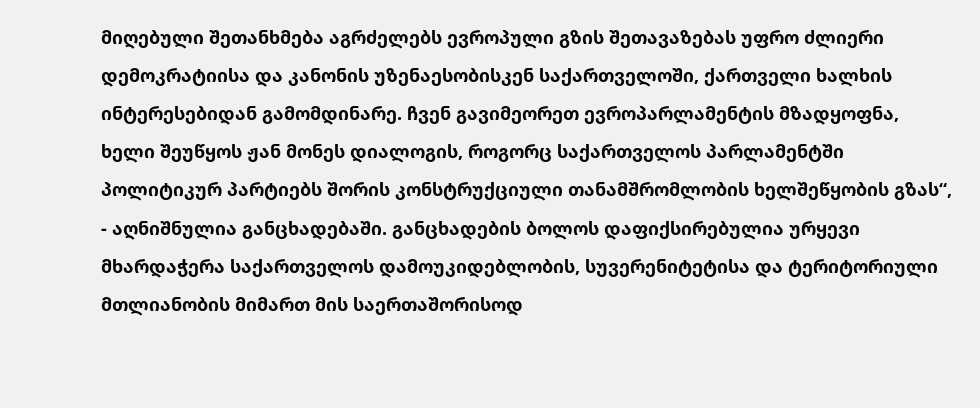მიღებული შეთანხმება აგრძელებს ევროპული გზის შეთავაზებას უფრო ძლიერი დემოკრატიისა და კანონის უზენაესობისკენ საქართველოში, ქართველი ხალხის ინტერესებიდან გამომდინარე. ჩვენ გავიმეორეთ ევროპარლამენტის მზადყოფნა, ხელი შეუწყოს ჟან მონეს დიალოგის, როგორც საქართველოს პარლამენტში პოლიტიკურ პარტიებს შორის კონსტრუქციული თანამშრომლობის ხელშეწყობის გზას“, - აღნიშნულია განცხადებაში. განცხადების ბოლოს დაფიქსირებულია ურყევი მხარდაჭერა საქართველოს დამოუკიდებლობის, სუვერენიტეტისა და ტერიტორიული მთლიანობის მიმართ მის საერთაშორისოდ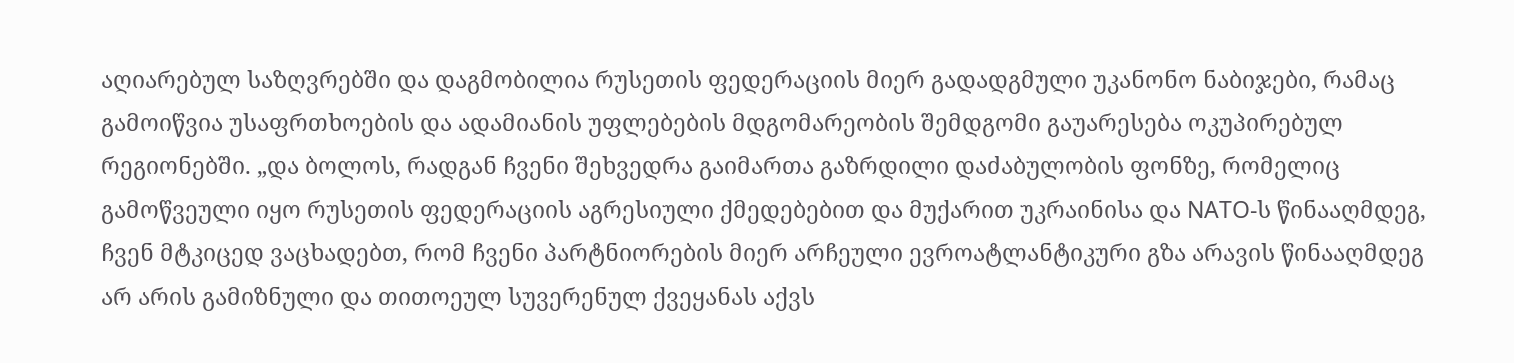აღიარებულ საზღვრებში და დაგმობილია რუსეთის ფედერაციის მიერ გადადგმული უკანონო ნაბიჯები, რამაც გამოიწვია უსაფრთხოების და ადამიანის უფლებების მდგომარეობის შემდგომი გაუარესება ოკუპირებულ რეგიონებში. „და ბოლოს, რადგან ჩვენი შეხვედრა გაიმართა გაზრდილი დაძაბულობის ფონზე, რომელიც გამოწვეული იყო რუსეთის ფედერაციის აგრესიული ქმედებებით და მუქარით უკრაინისა და NATO-ს წინააღმდეგ, ჩვენ მტკიცედ ვაცხადებთ, რომ ჩვენი პარტნიორების მიერ არჩეული ევროატლანტიკური გზა არავის წინააღმდეგ არ არის გამიზნული და თითოეულ სუვერენულ ქვეყანას აქვს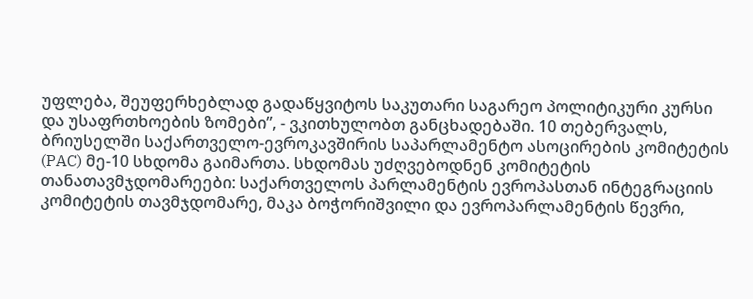უფლება, შეუფერხებლად გადაწყვიტოს საკუთარი საგარეო პოლიტიკური კურსი და უსაფრთხოების ზომები”, - ვკითხულობთ განცხადებაში. 10 თებერვალს, ბრიუსელში საქართველო-ევროკავშირის საპარლამენტო ასოცირების კომიტეტის (PAC) მე-10 სხდომა გაიმართა. სხდომას უძღვებოდნენ კომიტეტის თანათავმჯდომარეები: საქართველოს პარლამენტის ევროპასთან ინტეგრაციის კომიტეტის თავმჯდომარე, მაკა ბოჭორიშვილი და ევროპარლამენტის წევრი,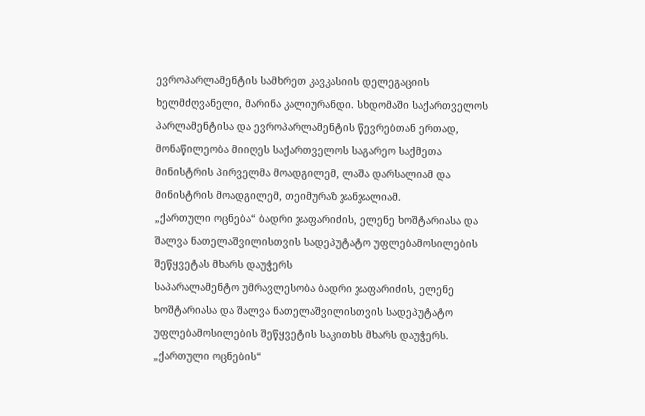ევროპარლამენტის სამხრეთ კავკასიის დელეგაციის ხელმძღვანელი, მარინა კალიურანდი. სხდომაში საქართველოს პარლამენტისა და ევროპარლამენტის წევრებთან ერთად, მონაწილეობა მიიღეს საქართველოს საგარეო საქმეთა მინისტრის პირველმა მოადგილემ, ლაშა დარსალიამ და მინისტრის მოადგილემ, თეიმურაზ ჯანჯალიამ.
„ქართული ოცნება“ ბადრი ჯაფარიძის, ელენე ხოშტარიასა და შალვა ნათელაშვილისთვის სადეპუტატო უფლებამოსილების შეწყვეტას მხარს დაუჭერს
საპარალამენტო უმრავლესობა ბადრი ჯაფარიძის, ელენე ხოშტარიასა და შალვა ნათელაშვილისთვის სადეპუტატო უფლებამოსილების შეწყვეტის საკითხს მხარს დაუჭერს. „ქართული ოცნების“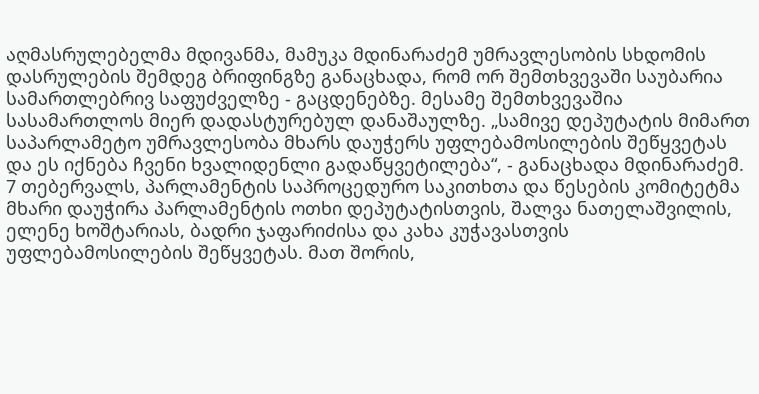აღმასრულებელმა მდივანმა, მამუკა მდინარაძემ უმრავლესობის სხდომის დასრულების შემდეგ ბრიფინგზე განაცხადა, რომ ორ შემთხვევაში საუბარია სამართლებრივ საფუძველზე - გაცდენებზე. მესამე შემთხვევაშია სასამართლოს მიერ დადასტურებულ დანაშაულზე. „სამივე დეპუტატის მიმართ საპარლამეტო უმრავლესობა მხარს დაუჭერს უფლებამოსილების შეწყვეტას და ეს იქნება ჩვენი ხვალიდენლი გადაწყვეტილება“, - განაცხადა მდინარაძემ. 7 თებერვალს, პარლამენტის საპროცედურო საკითხთა და წესების კომიტეტმა მხარი დაუჭირა პარლამენტის ოთხი დეპუტატისთვის, შალვა ნათელაშვილის, ელენე ხოშტარიას, ბადრი ჯაფარიძისა და კახა კუჭავასთვის უფლებამოსილების შეწყვეტას. მათ შორის,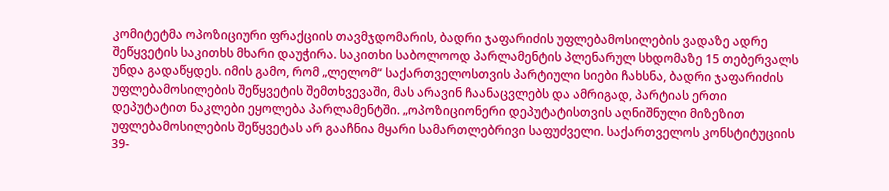კომიტეტმა ოპოზიციური ფრაქციის თავმჯდომარის, ბადრი ჯაფარიძის უფლებამოსილების ვადაზე ადრე შეწყვეტის საკითხს მხარი დაუჭირა. საკითხი საბოლოოდ პარლამენტის პლენარულ სხდომაზე 15 თებერვალს უნდა გადაწყდეს. იმის გამო, რომ „ლელომ“ საქართველოსთვის პარტიული სიები ჩახსნა, ბადრი ჯაფარიძის უფლებამოსილების შეწყვეტის შემთხვევაში, მას არავინ ჩაანაცვლებს და ამრიგად, პარტიას ერთი დეპუტატით ნაკლები ეყოლება პარლამენტში. „ოპოზიციონერი დეპუტატისთვის აღნიშნული მიზეზით უფლებამოსილების შეწყვეტას არ გააჩნია მყარი სამართლებრივი საფუძველი. საქართველოს კონსტიტუციის 39-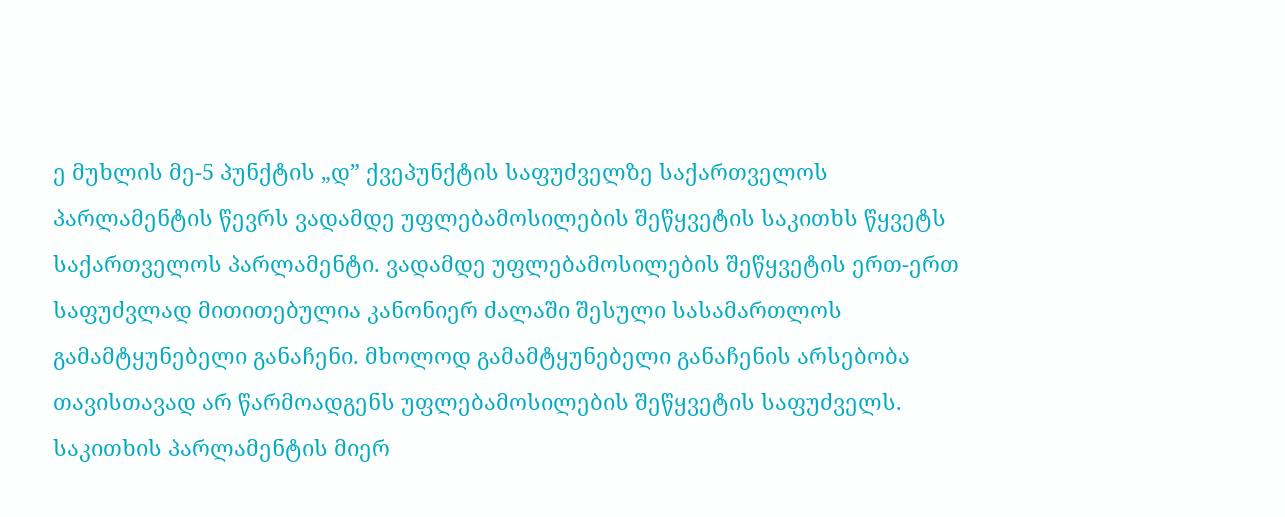ე მუხლის მე-5 პუნქტის „დ” ქვეპუნქტის საფუძველზე საქართველოს პარლამენტის წევრს ვადამდე უფლებამოსილების შეწყვეტის საკითხს წყვეტს საქართველოს პარლამენტი. ვადამდე უფლებამოსილების შეწყვეტის ერთ-ერთ საფუძვლად მითითებულია კანონიერ ძალაში შესული სასამართლოს გამამტყუნებელი განაჩენი. მხოლოდ გამამტყუნებელი განაჩენის არსებობა თავისთავად არ წარმოადგენს უფლებამოსილების შეწყვეტის საფუძველს. საკითხის პარლამენტის მიერ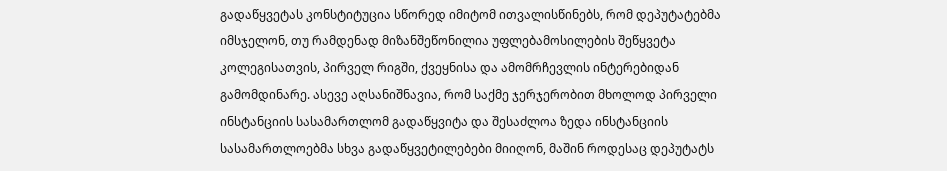გადაწყვეტას კონსტიტუცია სწორედ იმიტომ ითვალისწინებს, რომ დეპუტატებმა იმსჯელონ, თუ რამდენად მიზანშეწონილია უფლებამოსილების შეწყვეტა კოლეგისათვის, პირველ რიგში, ქვეყნისა და ამომრჩევლის ინტერებიდან გამომდინარე. ასევე აღსანიშნავია, რომ საქმე ჯერჯერობით მხოლოდ პირველი ინსტანციის სასამართლომ გადაწყვიტა და შესაძლოა ზედა ინსტანციის სასამართლოებმა სხვა გადაწყვეტილებები მიიღონ, მაშინ როდესაც დეპუტატს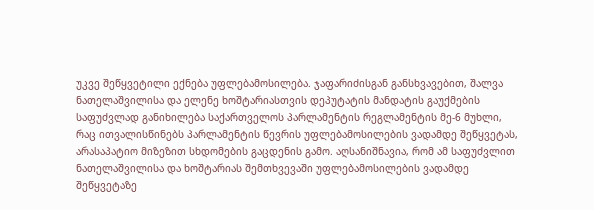უკვე შეწყვეტილი ექნება უფლებამოსილება. ჯაფარიძისგან განსხვავებით, შალვა ნათელაშვილისა და ელენე ხოშტარიასთვის დეპუტატის მანდატის გაუქმების საფუძვლად განიხილება საქართველოს პარლამენტის რეგლამენტის მე-6 მუხლი, რაც ითვალისწინებს პარლამენტის წევრის უფლებამოსილების ვადამდე შეწყვეტას, არასაპატიო მიზეზით სხდომების გაცდენის გამო. აღსანიშნავია, რომ ამ საფუძვლით ნათელაშვილისა და ხოშტარიას შემთხვევაში უფლებამოსილების ვადამდე შეწყვეტაზე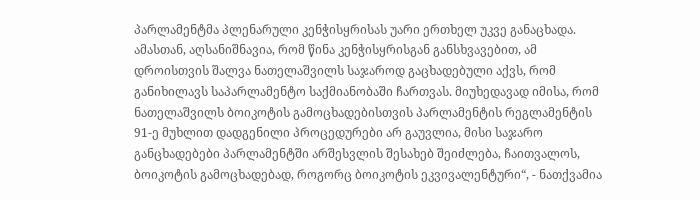პარლამენტმა პლენარული კენჭისყრისას უარი ერთხელ უკვე განაცხადა. ამასთან, აღსანიშნავია, რომ წინა კენჭისყრისგან განსხვავებით, ამ დროისთვის შალვა ნათელაშვილს საჯაროდ გაცხადებული აქვს, რომ განიხილავს საპარლამენტო საქმიანობაში ჩართვას. მიუხედავად იმისა, რომ ნათელაშვილს ბოიკოტის გამოცხადებისთვის პარლამენტის რეგლამენტის 91-ე მუხლით დადგენილი პროცედურები არ გაუვლია, მისი საჯარო განცხადებები პარლამენტში არშესვლის შესახებ შეიძლება, ჩაითვალოს, ბოიკოტის გამოცხადებად, როგორც ბოიკოტის ეკვივალენტური“, - ნათქვამია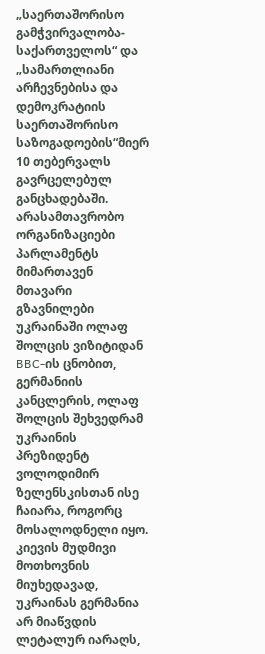„საერთაშორისო გამჭვირვალობა-საქართველოს“ და „სამართლიანი არჩევნებისა და დემოკრატიის საერთაშორისო საზოგადოების“მიერ 10 თებერვალს გავრცელებულ განცხადებაში. არასამთავრობო ორგანიზაციები პარლამენტს მიმართავენ
მთავარი გზავნილები უკრაინაში ოლაფ შოლცის ვიზიტიდან
BBC-ის ცნობით, გერმანიის კანცლერის, ოლაფ შოლცის შეხვედრამ უკრაინის პრეზიდენტ ვოლოდიმირ ზელენსკისთან ისე ჩაიარა, როგორც მოსალოდნელი იყო. კიევის მუდმივი მოთხოვნის მიუხედავად, უკრაინას გერმანია არ მიაწვდის ლეტალურ იარაღს,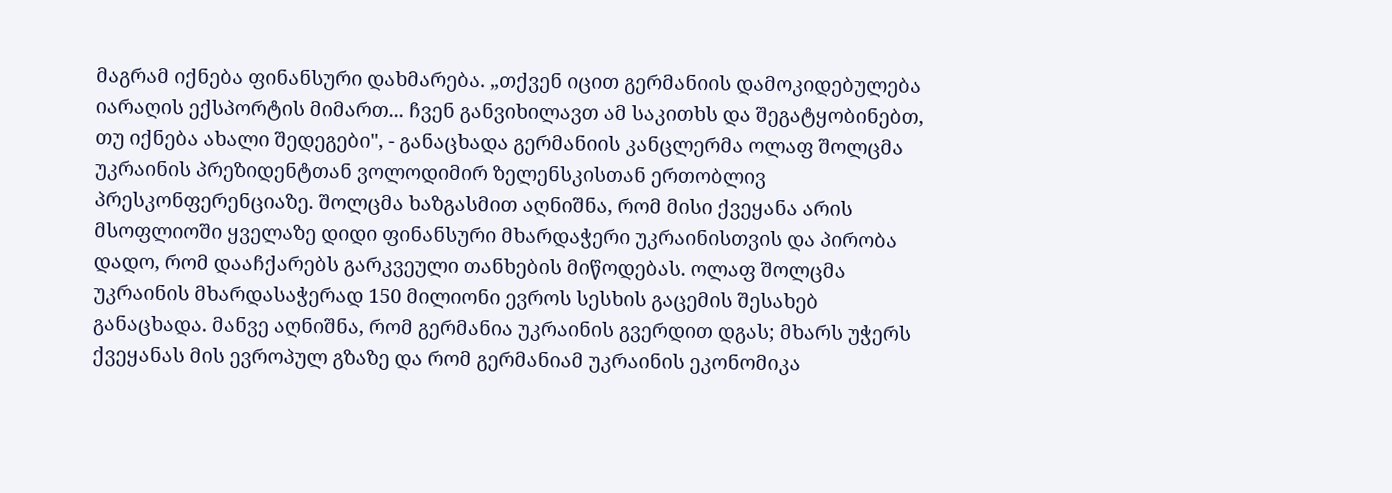მაგრამ იქნება ფინანსური დახმარება. „თქვენ იცით გერმანიის დამოკიდებულება იარაღის ექსპორტის მიმართ... ჩვენ განვიხილავთ ამ საკითხს და შეგატყობინებთ, თუ იქნება ახალი შედეგები", - განაცხადა გერმანიის კანცლერმა ოლაფ შოლცმა უკრაინის პრეზიდენტთან ვოლოდიმირ ზელენსკისთან ერთობლივ პრესკონფერენციაზე. შოლცმა ხაზგასმით აღნიშნა, რომ მისი ქვეყანა არის მსოფლიოში ყველაზე დიდი ფინანსური მხარდაჭერი უკრაინისთვის და პირობა დადო, რომ დააჩქარებს გარკვეული თანხების მიწოდებას. ოლაფ შოლცმა უკრაინის მხარდასაჭერად 150 მილიონი ევროს სესხის გაცემის შესახებ განაცხადა. მანვე აღნიშნა, რომ გერმანია უკრაინის გვერდით დგას; მხარს უჭერს ქვეყანას მის ევროპულ გზაზე და რომ გერმანიამ უკრაინის ეკონომიკა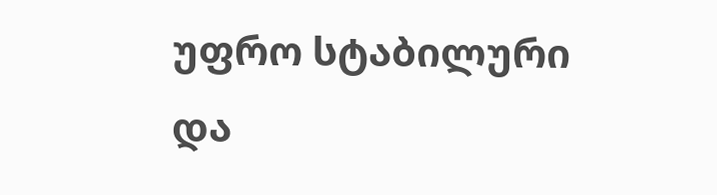უფრო სტაბილური და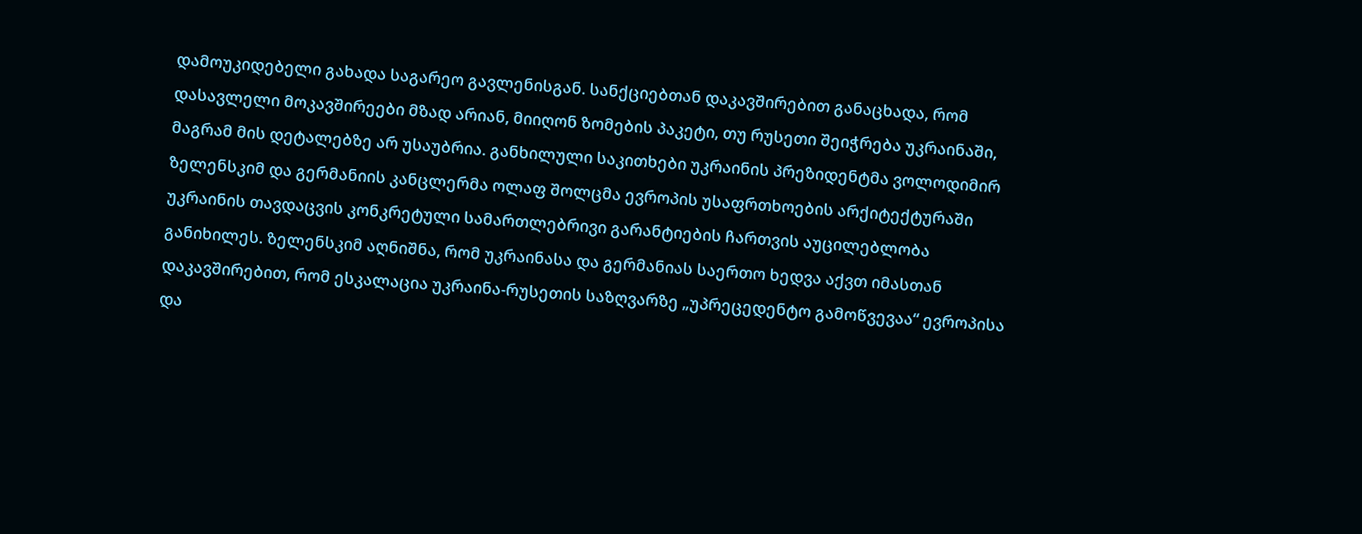დამოუკიდებელი გახადა საგარეო გავლენისგან. სანქციებთან დაკავშირებით განაცხადა, რომ დასავლელი მოკავშირეები მზად არიან, მიიღონ ზომების პაკეტი, თუ რუსეთი შეიჭრება უკრაინაში, მაგრამ მის დეტალებზე არ უსაუბრია. განხილული საკითხები უკრაინის პრეზიდენტმა ვოლოდიმირ ზელენსკიმ და გერმანიის კანცლერმა ოლაფ შოლცმა ევროპის უსაფრთხოების არქიტექტურაში უკრაინის თავდაცვის კონკრეტული სამართლებრივი გარანტიების ჩართვის აუცილებლობა განიხილეს. ზელენსკიმ აღნიშნა, რომ უკრაინასა და გერმანიას საერთო ხედვა აქვთ იმასთან დაკავშირებით, რომ ესკალაცია უკრაინა-რუსეთის საზღვარზე „უპრეცედენტო გამოწვევაა“ ევროპისა და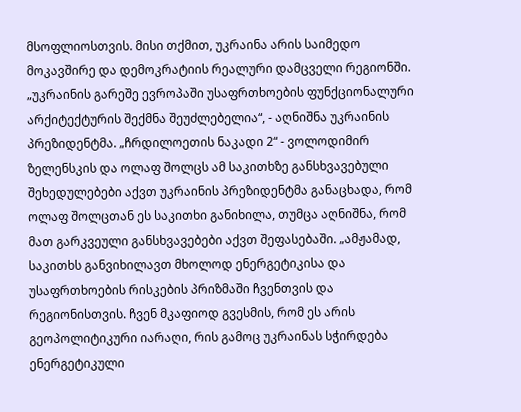მსოფლიოსთვის. მისი თქმით, უკრაინა არის საიმედო მოკავშირე და დემოკრატიის რეალური დამცველი რეგიონში. „უკრაინის გარეშე ევროპაში უსაფრთხოების ფუნქციონალური არქიტექტურის შექმნა შეუძლებელია“, - აღნიშნა უკრაინის პრეზიდენტმა. „ჩრდილოეთის ნაკადი 2“ - ვოლოდიმირ ზელენსკის და ოლაფ შოლცს ამ საკითხზე განსხვავებული შეხედულებები აქვთ უკრაინის პრეზიდენტმა განაცხადა, რომ ოლაფ შოლცთან ეს საკითხი განიხილა, თუმცა აღნიშნა, რომ მათ გარკვეული განსხვავებები აქვთ შეფასებაში. „ამჟამად, საკითხს განვიხილავთ მხოლოდ ენერგეტიკისა და უსაფრთხოების რისკების პრიზმაში ჩვენთვის და რეგიონისთვის. ჩვენ მკაფიოდ გვესმის, რომ ეს არის გეოპოლიტიკური იარაღი, რის გამოც უკრაინას სჭირდება ენერგეტიკული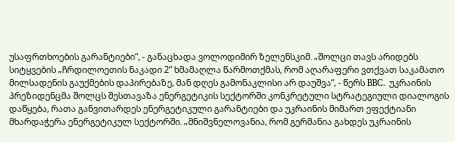უსაფრთხოების გარანტიები“, - განაცხადა ვოლოდიმირ ზელენსკიმ. „შოლცი თავს არიდებს სიტყვების „ჩრდილოეთის ნაკადი 2“ ხმამაღლა წარმოთქმას, რომ აღარაფერი ვთქვათ საკამათო მილსადენის გაუქმების დაპირებაზე, მან დღეს გამონაკლისი არ დაუშვა“, - წერს BBC. უკრაინის პრეზიდენცმა შოლცს შესთავაზა ენერგეტიკის სექტორში კონკრეტული სტრატეგიული დიალოგის დაწყება, რათა განვითარდეს ენერგეტიკული გარანტიები და უკრაინის მიმართ ეფექტიანი მხარდაჭერა ენერგეტიკულ სექტორში. „მნიშვნელოვანია, რომ გერმანია გახდეს უკრაინის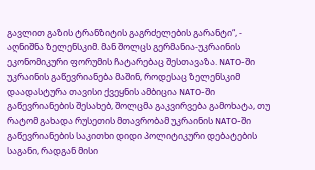გავლით გაზის ტრანზიტის გაგრძელების გარანტი“, - აღნიშნა ზელენსკიმ. მან შოლცს გერმანია-უკრაინის ეკონომიკური ფორუმის ჩატარებაც შესთავაზა. NATO-ში უკრაინის გაწევრიანება მაშინ, როდესაც ზელენსკიმ დაადასტურა თავისი ქვეყნის ამბიცია NATO-ში გაწევრიანების შესახებ, შოლცმა გაკვირვება გამოხატა, თუ რატომ გახადა რუსეთის მთავრობამ უკრაინის NATO-ში გაწევრიანების საკითხი დიდი პოლიტიკური დებატების საგანი, რადგან მისი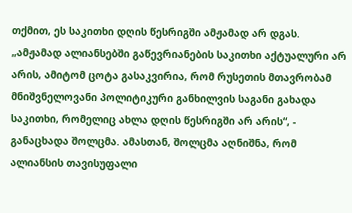თქმით, ეს საკითხი დღის წესრიგში ამჟამად არ დგას. „ამჟამად ალიანსებში გაწევრიანების საკითხი აქტუალური არ არის, ამიტომ ცოტა გასაკვირია, რომ რუსეთის მთავრობამ მნიშვნელოვანი პოლიტიკური განხილვის საგანი გახადა საკითხი, რომელიც ახლა დღის წესრიგში არ არის“, - განაცხადა შოლცმა. ამასთან, შოლცმა აღნიშნა, რომ ალიანსის თავისუფალი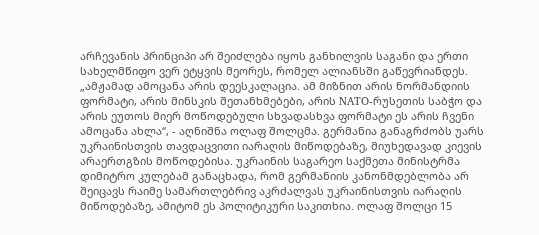არჩევანის პრინციპი არ შეიძლება იყოს განხილვის საგანი და ერთი სახელმწიფო ვერ ეტყვის მეორეს, რომელ ალიანსში გაწევრიანდეს. „ამჟამად ამოცანა არის დეესკალაცია. ამ მიზნით არის ნორმანდიის ფორმატი, არის მინსკის შეთანხმებები, არის NATO-რუსეთის საბჭო და არის ეუთოს მიერ მოწოდებული სხვადასხვა ფორმატი ეს არის ჩვენი ამოცანა ახლა“, - აღნიშნა ოლაფ შოლცმა. გერმანია განაგრძობს უარს უკრაინისთვის თავდაცვითი იარაღის მიწოდებაზე, მიუხედავად კიევის არაერთგზის მოწოდებისა. უკრაინის საგარეო საქმეთა მინისტრმა დიმიტრო კულებამ განაცხადა, რომ გერმანიის კანონმდებლობა არ შეიცავს რაიმე სამართლებრივ აკრძალვას უკრაინისთვის იარაღის მიწოდებაზე, ამიტომ ეს პოლიტიკური საკითხია. ოლაფ შოლცი 15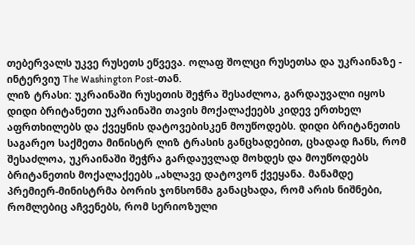თებერვალს უკვე რუსეთს ეწვევა. ოლაფ შოლცი რუსეთსა და უკრაინაზე - ინტერვიუ The Washington Post-თან.
ლიზ ტრასი: უკრაინაში რუსეთის შეჭრა შესაძლოა, გარდაუვალი იყოს
დიდი ბრიტანეთი უკრაინაში თავის მოქალაქეებს კიდევ ერთხელ აფრთხილებს და ქვეყნის დატოვებისკენ მოუწოდებს. დიდი ბრიტანეთის საგარეო საქმეთა მინისტრ ლიზ ტრასის განცხადებით, ცხადად ჩანს, რომ შესაძლოა, უკრაინაში შეჭრა გარდაუვლად მოხდეს და მოუწოდებს ბრიტანეთის მოქალაქეებს „ახლავე დატოვონ ქვეყანა. მანამდე პრემიერ-მინისტრმა ბორის ჯონსონმა განაცხადა, რომ არის ნიშნები, რომლებიც აჩვენებს, რომ სერიოზული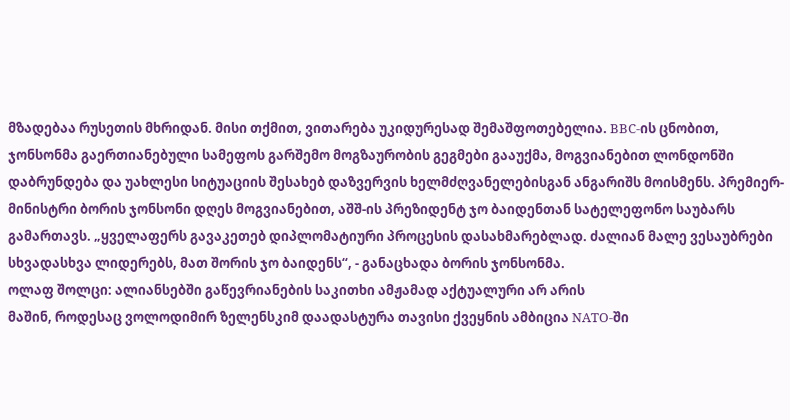მზადებაა რუსეთის მხრიდან. მისი თქმით, ვითარება უკიდურესად შემაშფოთებელია. BBC-ის ცნობით, ჯონსონმა გაერთიანებული სამეფოს გარშემო მოგზაურობის გეგმები გააუქმა, მოგვიანებით ლონდონში დაბრუნდება და უახლესი სიტუაციის შესახებ დაზვერვის ხელმძღვანელებისგან ანგარიშს მოისმენს. პრემიერ-მინისტრი ბორის ჯონსონი დღეს მოგვიანებით, აშშ-ის პრეზიდენტ ჯო ბაიდენთან სატელეფონო საუბარს გამართავს. „ყველაფერს გავაკეთებ დიპლომატიური პროცესის დასახმარებლად. ძალიან მალე ვესაუბრები სხვადასხვა ლიდერებს, მათ შორის ჯო ბაიდენს“, - განაცხადა ბორის ჯონსონმა.
ოლაფ შოლცი: ალიანსებში გაწევრიანების საკითხი ამჟამად აქტუალური არ არის
მაშინ, როდესაც ვოლოდიმირ ზელენსკიმ დაადასტურა თავისი ქვეყნის ამბიცია NATO-ში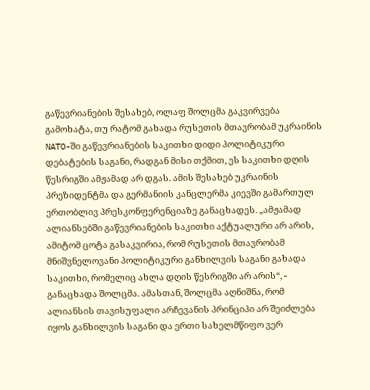გაწევრიანების შესახებ, ოლაფ შოლცმა გაკვირვება გამოხატა, თუ რატომ გახადა რუსეთის მთავრობამ უკრაინის NATO-ში გაწევრიანების საკითხი დიდი პოლიტიკური დებატების საგანი, რადგან მისი თქმით, ეს საკითხი დღის წესრიგში ამჟამად არ დგას. ამის შესახებ უკრაინის პრეზიდენტმა და გერმანიის კანცლერმა კიევში გამართულ ერთობლივ პრესკონფერენციაზე განაცხადეს. „ამჟამად ალიანსებში გაწევრიანების საკითხი აქტუალური არ არის, ამიტომ ცოტა გასაკვირია, რომ რუსეთის მთავრობამ მნიშვნელოვანი პოლიტიკური განხილვის საგანი გახადა საკითხი, რომელიც ახლა დღის წესრიგში არ არის“, - განაცხადა შოლცმა. ამასთან, შოლცმა აღნიშნა, რომ ალიანსის თავისუფალი არჩევანის პრინციპი არ შეიძლება იყოს განხილვის საგანი და ერთი სახელმწიფო ვერ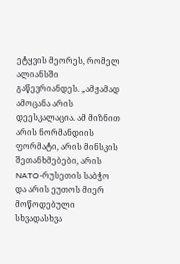ეტყვის მეორეს, რომელ ალიანსში გაწევრიანდეს. „ამჟამად ამოცანა არის დეესკალაცია. ამ მიზნით არის ნორმანდიის ფორმატი, არის მინსკის შეთანხმებები, არის NATO-რუსეთის საბჭო და არის ეუთოს მიერ მოწოდებული სხვადასხვა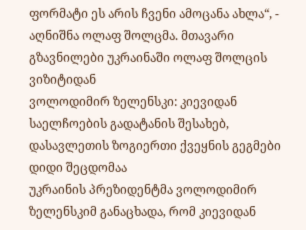ფორმატი ეს არის ჩვენი ამოცანა ახლა“, - აღნიშნა ოლაფ შოლცმა. მთავარი გზავნილები უკრაინაში ოლაფ შოლცის ვიზიტიდან
ვოლოდიმირ ზელენსკი: კიევიდან საელჩოების გადატანის შესახებ, დასავლეთის ზოგიერთი ქვეყნის გეგმები დიდი შეცდომაა
უკრაინის პრეზიდენტმა ვოლოდიმირ ზელენსკიმ განაცხადა, რომ კიევიდან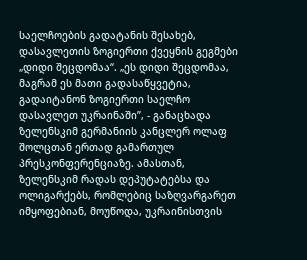საელჩოების გადატანის შესახებ, დასავლეთის ზოგიერთი ქვეყნის გეგმები „დიდი შეცდომაა“. „ეს დიდი შეცდომაა, მაგრამ ეს მათი გადასაწყვეტია, გადაიტანონ ზოგიერთი საელჩო დასავლეთ უკრაინაში”, - განაცხადა ზელენსკიმ გერმანიის კანცლერ ოლაფ შოლცთან ერთად გამართულ პრესკონფერენციაზე. ამასთან, ზელენსკიმ რადას დეპუტატებსა და ოლიგარქებს, რომლებიც საზღვარგარეთ იმყოფებიან, მოუწოდა, უკრაინისთვის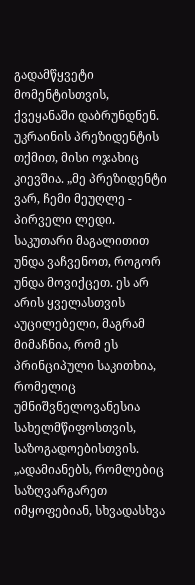გადამწყვეტი მომენტისთვის, ქვეყანაში დაბრუნდნენ. უკრაინის პრეზიდენტის თქმით, მისი ოჯახიც კიევშია. „მე პრეზიდენტი ვარ, ჩემი მეუღლე - პირველი ლედი. საკუთარი მაგალითით უნდა ვაჩვენოთ, როგორ უნდა მოვიქცეთ. ეს არ არის ყველასთვის აუცილებელი, მაგრამ მიმაჩნია, რომ ეს პრინციპული საკითხია, რომელიც უმნიშვნელოვანესია სახელმწიფოსთვის, საზოგადოებისთვის. „ადამიანებს, რომლებიც საზღვარგარეთ იმყოფებიან, სხვადასხვა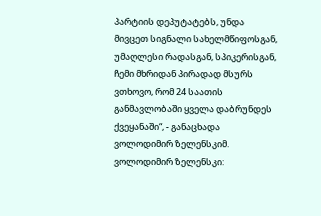პარტიის დეპუტატებს, უნდა მივცეთ სიგნალი სახელმწიფოსგან, უმაღლესი რადასგან, სპიკერისგან, ჩემი მხრიდან პირადად მსურს ვთხოვო, რომ 24 საათის განმავლობაში ყველა დაბრუნდეს ქვეყანაში“, - განაცხადა ვოლოდიმირ ზელენსკიმ.
ვოლოდიმირ ზელენსკი: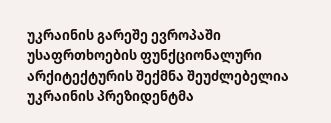უკრაინის გარეშე ევროპაში უსაფრთხოების ფუნქციონალური არქიტექტურის შექმნა შეუძლებელია
უკრაინის პრეზიდენტმა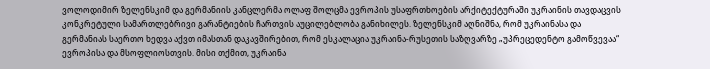ვოლოდიმირ ზელენსკიმ და გერმანიის კანცლერმა ოლაფ შოლცმა ევროპის უსაფრთხოების არქიტექტურაში უკრაინის თავდაცვის კონკრეტული სამართლებრივი გარანტიების ჩართვის აუცილებლობა განიხილეს. ზელენსკიმ აღნიშნა, რომ უკრაინასა და გერმანიას საერთო ხედვა აქვთ იმასთან დაკავშირებით, რომ ესკალაცია უკრაინა-რუსეთის საზღვარზე „უპრეცედენტო გამოწვევაა“ ევროპისა და მსოფლიოსთვის. მისი თქმით, უკრაინა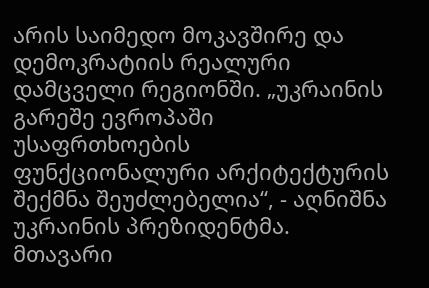არის საიმედო მოკავშირე და დემოკრატიის რეალური დამცველი რეგიონში. „უკრაინის გარეშე ევროპაში უსაფრთხოების ფუნქციონალური არქიტექტურის შექმნა შეუძლებელია“, - აღნიშნა უკრაინის პრეზიდენტმა. მთავარი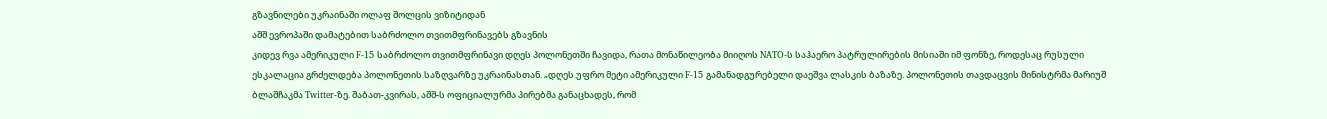გზავნილები უკრაინაში ოლაფ შოლცის ვიზიტიდან
აშშ ევროპაში დამატებით საბრძოლო თვითმფრინავებს გზავნის
კიდევ რვა ამერიკული F-15 საბრძოლო თვითმფრინავი დღეს პოლონეთში ჩავიდა, რათა მონაწილეობა მიიღოს NATO-ს საჰაერო პატრულირების მისიაში იმ ფონზე, როდესაც რუსული ესკალაცია გრძელდება პოლონეთის საზღვარზე უკრაინასთან. „დღეს უფრო მეტი ამერიკული F-15 გამანადგურებელი დაეშვა ლასკის ბაზაზე. პოლონეთის თავდაცვის მინისტრმა მარიუშ ბლაშჩაკმა Twitter-ზე. შაბათ-კვირას, აშშ-ს ოფიციალურმა პირებმა განაცხადეს, რომ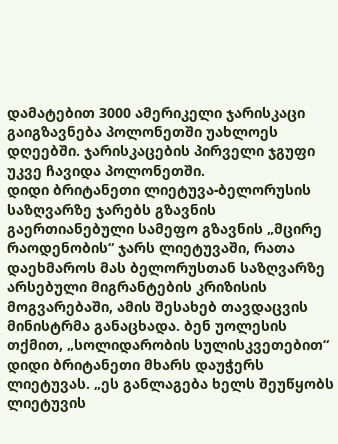დამატებით 3000 ამერიკელი ჯარისკაცი გაიგზავნება პოლონეთში უახლოეს დღეებში. ჯარისკაცების პირველი ჯგუფი უკვე ჩავიდა პოლონეთში.
დიდი ბრიტანეთი ლიეტუვა-ბელორუსის საზღვარზე ჯარებს გზავნის
გაერთიანებული სამეფო გზავნის „მცირე რაოდენობის“ ჯარს ლიეტუვაში, რათა დაეხმაროს მას ბელორუსთან საზღვარზე არსებული მიგრანტების კრიზისის მოგვარებაში, ამის შესახებ თავდაცვის მინისტრმა განაცხადა. ბენ უოლესის თქმით, „სოლიდარობის სულისკვეთებით“ დიდი ბრიტანეთი მხარს დაუჭერს ლიეტუვას. „ეს განლაგება ხელს შეუწყობს ლიეტუვის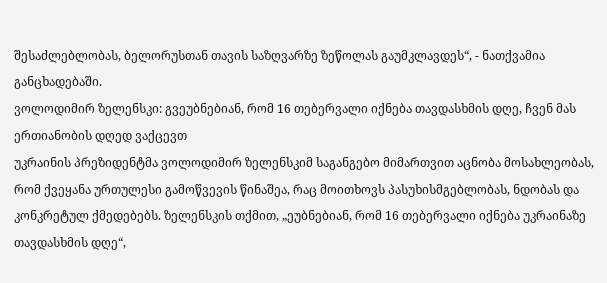შესაძლებლობას, ბელორუსთან თავის საზღვარზე ზეწოლას გაუმკლავდეს“, - ნათქვამია განცხადებაში.
ვოლოდიმირ ზელენსკი: გვეუბნებიან, რომ 16 თებერვალი იქნება თავდასხმის დღე, ჩვენ მას ერთიანობის დღედ ვაქცევთ
უკრაინის პრეზიდენტმა ვოლოდიმირ ზელენსკიმ საგანგებო მიმართვით აცნობა მოსახლეობას, რომ ქვეყანა ურთულესი გამოწვევის წინაშეა, რაც მოითხოვს პასუხისმგებლობას, ნდობას და კონკრეტულ ქმედებებს. ზელენსკის თქმით, „ეუბნებიან, რომ 16 თებერვალი იქნება უკრაინაზე თავდასხმის დღე“,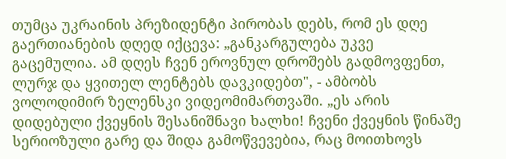თუმცა უკრაინის პრეზიდენტი პირობას დებს, რომ ეს დღე გაერთიანების დღედ იქცევა: „განკარგულება უკვე გაცემულია. ამ დღეს ჩვენ ეროვნულ დროშებს გადმოვფენთ, ლურჯ და ყვითელ ლენტებს დავკიდებთ", - ამბობს ვოლოდიმირ ზელენსკი ვიდეომიმართვაში. „ეს არის დიდებული ქვეყნის შესანიშნავი ხალხი! ჩვენი ქვეყნის წინაშე სერიოზული გარე და შიდა გამოწვევებია, რაც მოითხოვს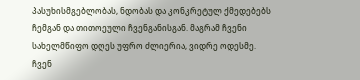პასუხისმგებლობას, ნდობას და კონკრეტულ ქმედებებს ჩემგან და თითოეული ჩვენგანისგან. მაგრამ ჩვენი სახელმწიფო დღეს უფრო ძლიერია, ვიდრე ოდესმე. ჩვენ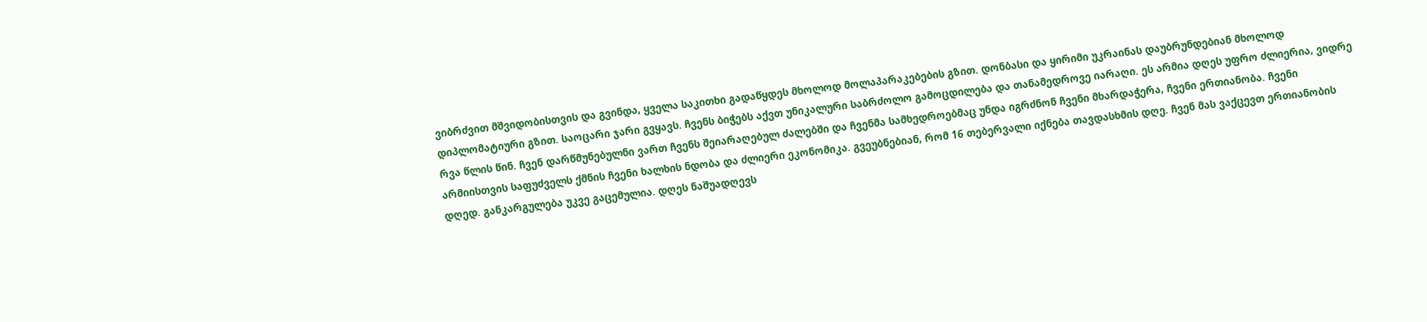ვიბრძვით მშვიდობისთვის და გვინდა, ყველა საკითხი გადაწყდეს მხოლოდ მოლაპარაკებების გზით. დონბასი და ყირიმი უკრაინას დაუბრუნდებიან მხოლოდ დიპლომატიური გზით. საოცარი ჯარი გვყავს. ჩვენს ბიჭებს აქვთ უნიკალური საბრძოლო გამოცდილება და თანამედროვე იარაღი. ეს არმია დღეს უფრო ძლიერია, ვიდრე რვა წლის წინ. ჩვენ დარწმუნებულნი ვართ ჩვენს შეიარაღებულ ძალებში და ჩვენმა სამხედროებმაც უნდა იგრძნონ ჩვენი მხარდაჭერა, ჩვენი ერთიანობა. ჩვენი არმიისთვის საფუძველს ქმნის ჩვენი ხალხის ნდობა და ძლიერი ეკონომიკა. გვეუბნებიან, რომ 16 თებერვალი იქნება თავდასხმის დღე. ჩვენ მას ვაქცევთ ერთიანობის დღედ. განკარგულება უკვე გაცემულია. დღეს ნაშუადღევს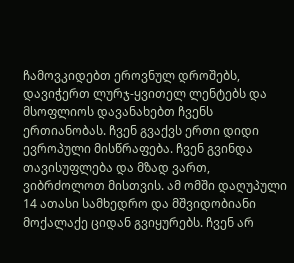ჩამოვკიდებთ ეროვნულ დროშებს, დავიჭერთ ლურჯ-ყვითელ ლენტებს და მსოფლიოს დავანახებთ ჩვენს ერთიანობას. ჩვენ გვაქვს ერთი დიდი ევროპული მისწრაფება. ჩვენ გვინდა თავისუფლება და მზად ვართ, ვიბრძოლოთ მისთვის. ამ ომში დაღუპული 14 ათასი სამხედრო და მშვიდობიანი მოქალაქე ციდან გვიყურებს. ჩვენ არ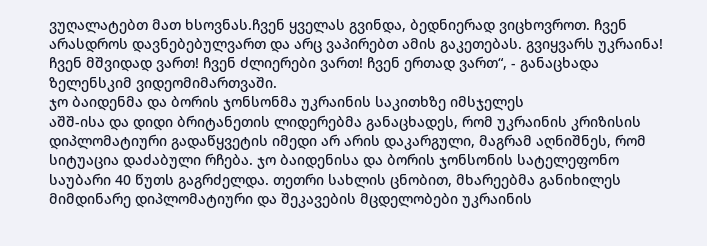ვუღალატებთ მათ ხსოვნას.ჩვენ ყველას გვინდა, ბედნიერად ვიცხოვროთ. ჩვენ არასდროს დავნებებულვართ და არც ვაპირებთ ამის გაკეთებას. გვიყვარს უკრაინა! ჩვენ მშვიდად ვართ! ჩვენ ძლიერები ვართ! ჩვენ ერთად ვართ“, - განაცხადა ზელენსკიმ ვიდეომიმართვაში.
ჯო ბაიდენმა და ბორის ჯონსონმა უკრაინის საკითხზე იმსჯელეს
აშშ-ისა და დიდი ბრიტანეთის ლიდერებმა განაცხადეს, რომ უკრაინის კრიზისის დიპლომატიური გადაწყვეტის იმედი არ არის დაკარგული, მაგრამ აღნიშნეს, რომ სიტუაცია დაძაბული რჩება. ჯო ბაიდენისა და ბორის ჯონსონის სატელეფონო საუბარი 40 წუთს გაგრძელდა. თეთრი სახლის ცნობით, მხარეებმა განიხილეს მიმდინარე დიპლომატიური და შეკავების მცდელობები უკრაინის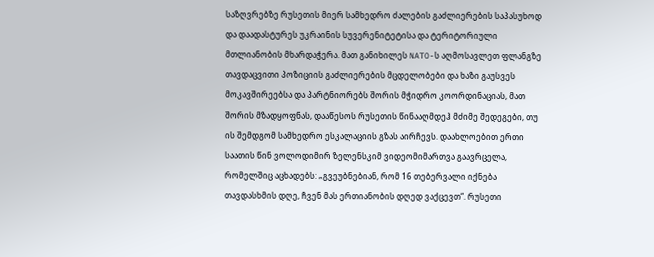საზღვრებზე რუსეთის მიერ სამხედრო ძალების გაძლიერების საპასუხოდ და დაადასტურეს უკრაინის სუვერენიტეტისა და ტერიტორიული მთლიანობის მხარდაჭერა. მათ განიხილეს NATO-ს აღმოსავლეთ ფლანგზე თავდაცვითი პოზიციის გაძლიერების მცდელობები და ხაზი გაუსვეს მოკავშირეებსა და პარტნიორებს შორის მჭიდრო კოორდინაციას, მათ შორის მზადყოფნას, დააწესოს რუსეთის წინააღმდეჰ მძიმე შედეგები, თუ ის შემდგომ სამხედრო ესკალაციის გზას აირჩევს. დაახლოებით ერთი საათის წინ ვოლოდიმირ ზელენსკიმ ვიდეომიმართვა გაავრცელა, რომელშიც აცხადებს: „გვეუბნებიან, რომ 16 თებერვალი იქნება თავდასხმის დღე, ჩვენ მას ერთიანობის დღედ ვაქცევთ“. რუსეთი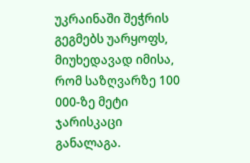უკრაინაში შეჭრის გეგმებს უარყოფს, მიუხედავად იმისა, რომ საზღვარზე 100 000-ზე მეტი ჯარისკაცი განალაგა.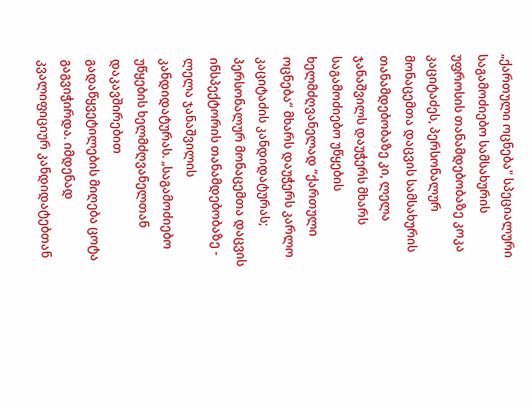„ქართული ოცნება" სპეციალური საგამოძიებო სამსახურის უფროსის თანამდებობაზე კოკა კაციტაძეს, პერსონალურ მონაცემთა დაცვის სამსახურის თანამდებობაზე კი, ლელა ჯანაშვილს დაუჭერს მხარს
საგამოძიებო უწყების ხელმძღვანელად “ქართული ოცნება“ მხარს დაუჭერს კარლო კაციტაძის კანდიდატურას; პერსონალურ მონაცემთა დაცვის ინსპექტორის თანამდებობაზე - ლელა ჯანაშვილის კანდიდატურას. „საგამოძიებო უწყების ხელმძღვანელთან დაკავშირებით გადაწყვეტილების მიღება ცოტა გაგვიჭირდა. იმდენად კვალიფიციურ კანდიდატებთან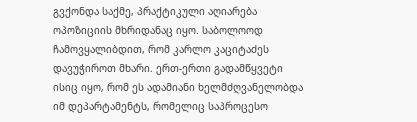გვქონდა საქმე, პრაქტიკული აღიარება ოპოზიციის მხრიდანაც იყო. საბოლოოდ ჩამოვყალიბდით, რომ კარლო კაციტაძეს დავუჭიროთ მხარი. ერთ-ერთი გადამწყვეტი ისიც იყო, რომ ეს ადამიანი ხელმძღვანელობდა იმ დეპარტამენტს, რომელიც საპროცესო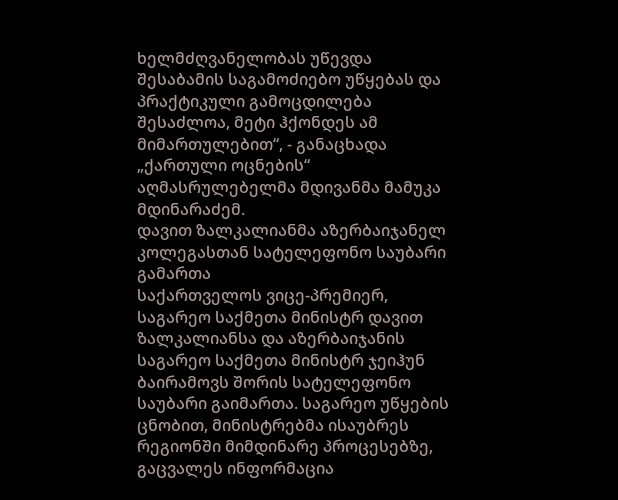ხელმძღვანელობას უწევდა შესაბამის საგამოძიებო უწყებას და პრაქტიკული გამოცდილება შესაძლოა, მეტი ჰქონდეს ამ მიმართულებით“, - განაცხადა „ქართული ოცნების“ აღმასრულებელმა მდივანმა მამუკა მდინარაძემ.
დავით ზალკალიანმა აზერბაიჯანელ კოლეგასთან სატელეფონო საუბარი გამართა
საქართველოს ვიცე-პრემიერ, საგარეო საქმეთა მინისტრ დავით ზალკალიანსა და აზერბაიჯანის საგარეო საქმეთა მინისტრ ჯეიჰუნ ბაირამოვს შორის სატელეფონო საუბარი გაიმართა. საგარეო უწყების ცნობით, მინისტრებმა ისაუბრეს რეგიონში მიმდინარე პროცესებზე, გაცვალეს ინფორმაცია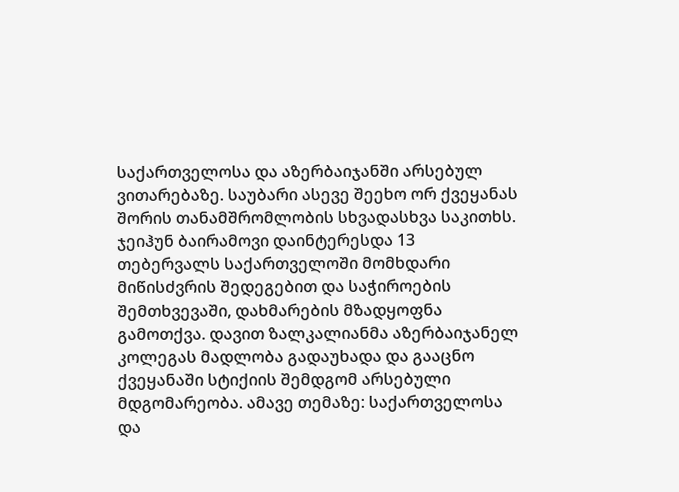საქართველოსა და აზერბაიჯანში არსებულ ვითარებაზე. საუბარი ასევე შეეხო ორ ქვეყანას შორის თანამშრომლობის სხვადასხვა საკითხს. ჯეიჰუნ ბაირამოვი დაინტერესდა 13 თებერვალს საქართველოში მომხდარი მიწისძვრის შედეგებით და საჭიროების შემთხვევაში, დახმარების მზადყოფნა გამოთქვა. დავით ზალკალიანმა აზერბაიჯანელ კოლეგას მადლობა გადაუხადა და გააცნო ქვეყანაში სტიქიის შემდგომ არსებული მდგომარეობა. ამავე თემაზე: საქართველოსა და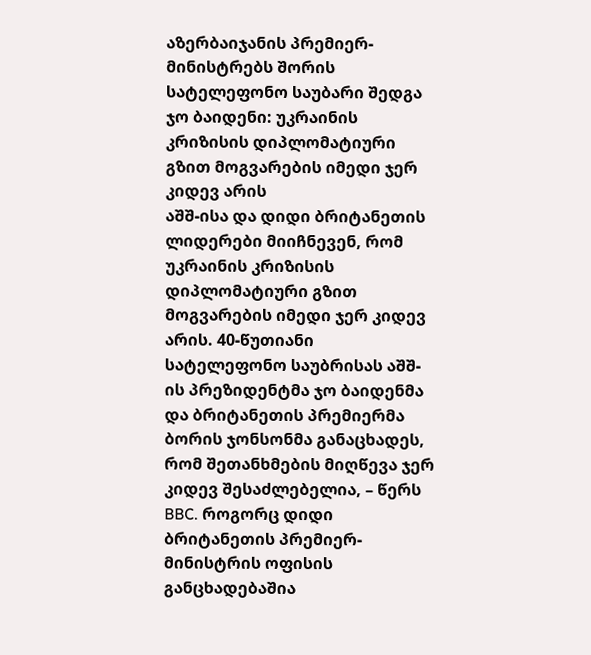აზერბაიჯანის პრემიერ-მინისტრებს შორის სატელეფონო საუბარი შედგა
ჯო ბაიდენი: უკრაინის კრიზისის დიპლომატიური გზით მოგვარების იმედი ჯერ კიდევ არის
აშშ-ისა და დიდი ბრიტანეთის ლიდერები მიიჩნევენ, რომ უკრაინის კრიზისის დიპლომატიური გზით მოგვარების იმედი ჯერ კიდევ არის. 40-წუთიანი სატელეფონო საუბრისას აშშ-ის პრეზიდენტმა ჯო ბაიდენმა და ბრიტანეთის პრემიერმა ბორის ჯონსონმა განაცხადეს, რომ შეთანხმების მიღწევა ჯერ კიდევ შესაძლებელია, – წერს BBC. როგორც დიდი ბრიტანეთის პრემიერ-მინისტრის ოფისის განცხადებაშია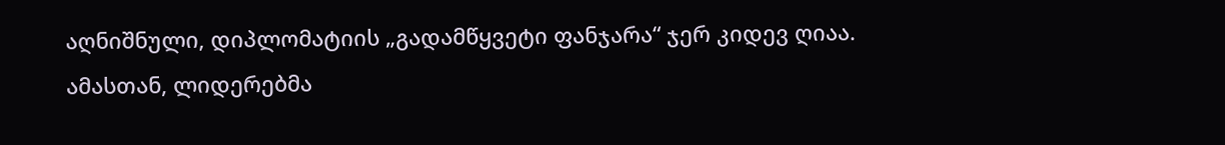აღნიშნული, დიპლომატიის „გადამწყვეტი ფანჯარა“ ჯერ კიდევ ღიაა. ამასთან, ლიდერებმა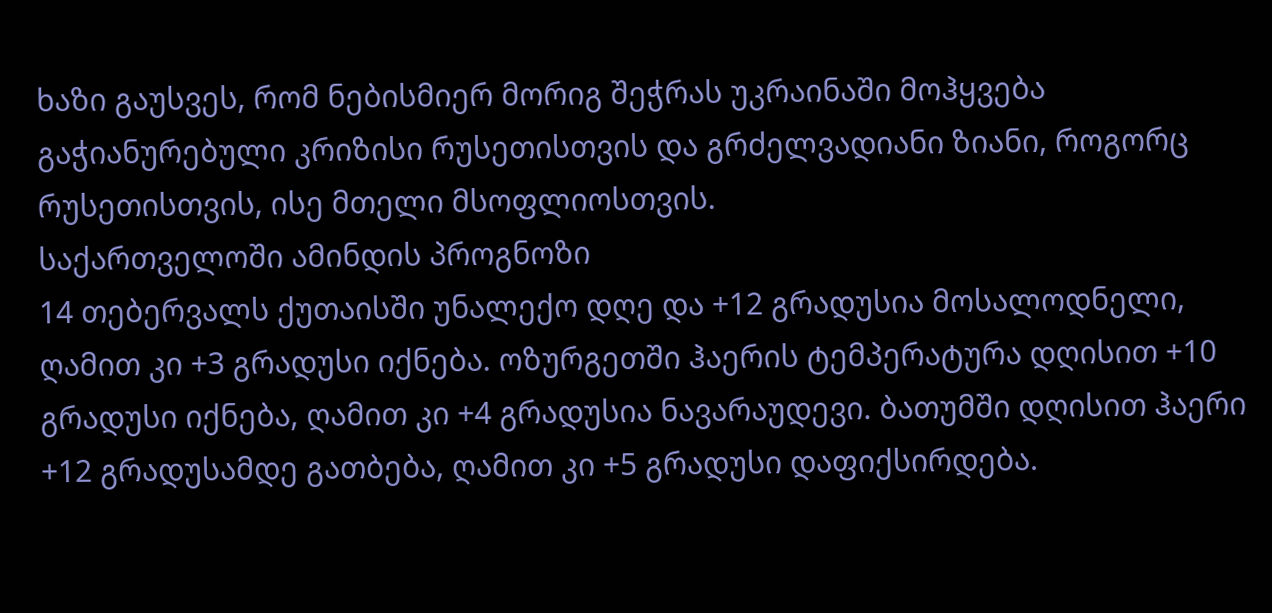ხაზი გაუსვეს, რომ ნებისმიერ მორიგ შეჭრას უკრაინაში მოჰყვება გაჭიანურებული კრიზისი რუსეთისთვის და გრძელვადიანი ზიანი, როგორც რუსეთისთვის, ისე მთელი მსოფლიოსთვის.
საქართველოში ამინდის პროგნოზი
14 თებერვალს ქუთაისში უნალექო დღე და +12 გრადუსია მოსალოდნელი, ღამით კი +3 გრადუსი იქნება. ოზურგეთში ჰაერის ტემპერატურა დღისით +10 გრადუსი იქნება, ღამით კი +4 გრადუსია ნავარაუდევი. ბათუმში დღისით ჰაერი +12 გრადუსამდე გათბება, ღამით კი +5 გრადუსი დაფიქსირდება.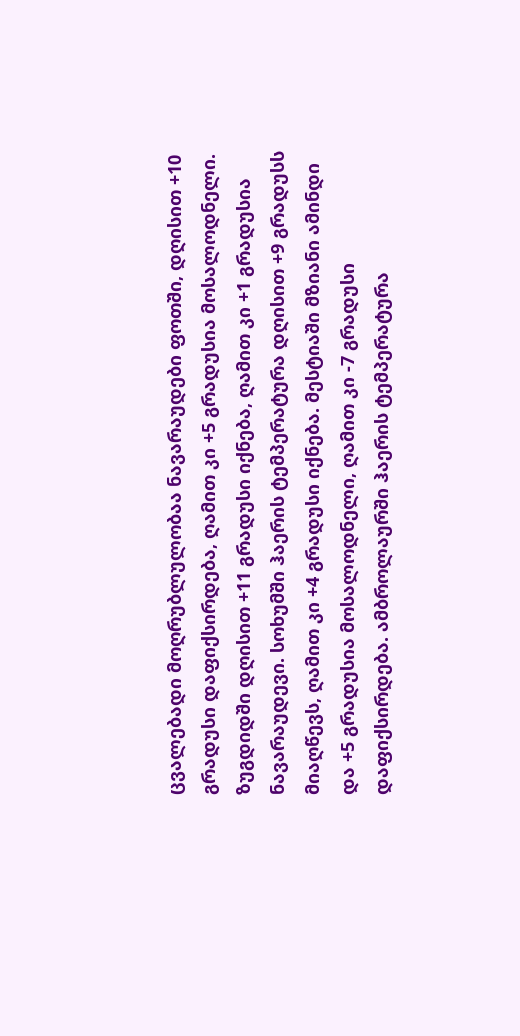ცვალებადი მოღრუბლულობაა ნავარაუდები ფოთში, დღისით +10 გრადუსი დაფიქსირდება, ღამით კი +5 გრადუსია მოსალოდნელი. ზუგდიდში დღისით +11 გრადუსი იქნება, ღამით კი +1 გრადუსია ნავარაუდევი. სოხუმში ჰაერის ტემპერატურა დღისით +9 გრადუსს მიაღწევს, ღამით კი +4 გრადუსი იქნება. მესტიაში მზიანი ამინდი და +5 გრადუსია მოსალოდნელი, ღამით კი -7 გრადუსი დაფიქსირდება. ამბროლაურში ჰაერის ტემპერატურა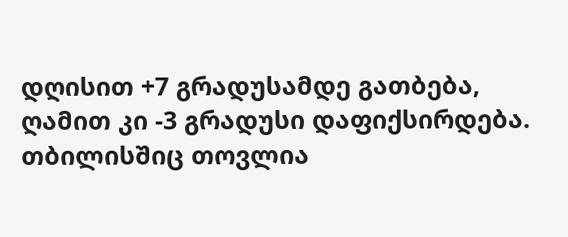დღისით +7 გრადუსამდე გათბება, ღამით კი -3 გრადუსი დაფიქსირდება. თბილისშიც თოვლია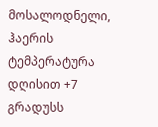მოსალოდნელი, ჰაერის ტემპერატურა დღისით +7 გრადუსს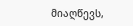მიაღწევს,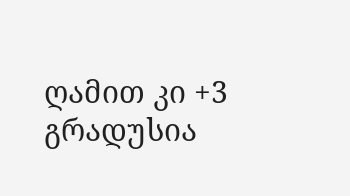ღამით კი +3 გრადუსია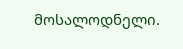მოსალოდნელი.